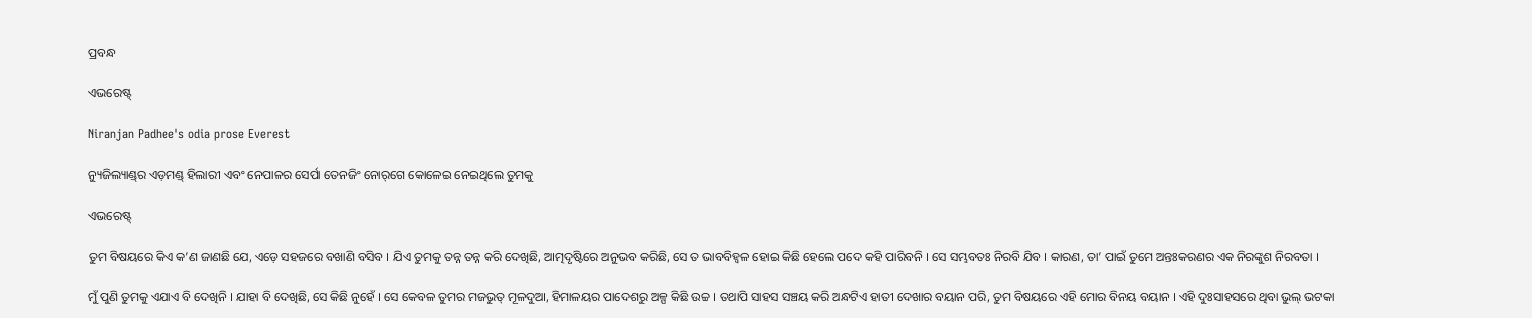ପ୍ରବନ୍ଧ

ଏଭରେଷ୍ଟ୍

Niranjan Padhee's odia prose Everest

ନ୍ୟୁଜିଲ୍ୟାଣ୍ଡ୍‌ର ଏଡ଼ମଣ୍ଡ୍ ହିଲାରୀ ଏବଂ ନେପାଳର ସେର୍ପା ତେନଜିଂ ନୋର୍‌ଗେ କୋଳେଇ ନେଇଥିଲେ ତୁମକୁ

ଏଭରେଷ୍ଟ୍

ତୁମ ବିଷୟରେ କିଏ କ’ଣ ଜାଣଛି ଯେ, ଏଡ଼େ ସହଜରେ ବଖାଣି ବସିବ । ଯିଏ ତୁମକୁ ତନ୍ନ ତନ୍ନ କରି ଦେଖିଛି, ଆତ୍ମଦୃଷ୍ଟିରେ ଅନୁଭବ କରିଛି, ସେ ତ ଭାବବିହ୍ୱଳ ହୋଇ କିଛି ହେଲେ ପଦେ କହି ପାରିବନି । ସେ ସମ୍ଭବତଃ ନିରବି ଯିବ । କାରଣ, ତା’ ପାଇଁ ତୁମେ ଅନ୍ତଃକରଣର ଏକ ନିରଙ୍କୁଶ ନିରବତା ।

ମୁଁ ପୁଣି ତୁମକୁ ଏଯାଏ ବି ଦେଖିନି । ଯାହା ବି ଦେଖିଛି, ସେ କିଛି ନୁହେଁ । ସେ କେବଳ ତୁମର ମଜଭୁତ୍ ମୂଳଦୁଆ, ହିମାଳୟର ପାଦେଶରୁ ଅଳ୍ପ କିଛି ଉଚ୍ଚ । ତଥାପି ସାହସ ସଞ୍ଚୟ କରି ଅନ୍ଧଟିଏ ହାତୀ ଦେଖାର ବୟାନ ପରି, ତୁମ ବିଷୟରେ ଏହି ମୋର ବିନୟ ବୟାନ । ଏହି ଦୁଃସାହସରେ ଥିବା ଭୁଲ୍ ଭଟକା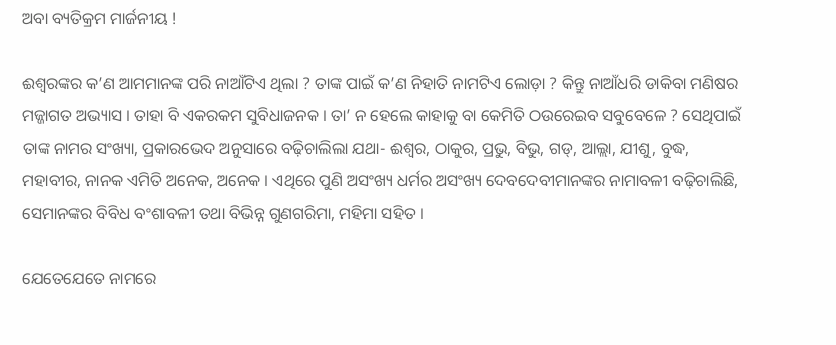ଅବା ବ୍ୟତିକ୍ରମ ମାର୍ଜନୀୟ !

ଈଶ୍ୱରଙ୍କର କ’ଣ ଆମମାନଙ୍କ ପରି ନାଆଁଟିଏ ଥିଲା ? ତାଙ୍କ ପାଇଁ କ’ଣ ନିହାତି ନାମଟିଏ ଲୋଡ଼ା ? କିନ୍ତୁ ନାଆଁଧରି ଡାକିବା ମଣିଷର ମଜ୍ଜାଗତ ଅଭ୍ୟାସ । ତାହା ବି ଏକରକମ ସୁବିଧାଜନକ । ତା’ ନ ହେଲେ କାହାକୁ ବା କେମିତି ଠଉରେଇବ ସବୁବେଳେ ? ସେଥିପାଇଁ ତାଙ୍କ ନାମର ସଂଖ୍ୟା, ପ୍ରକାରଭେଦ ଅନୁସାରେ ବଢ଼ିଚାଲିଲା ଯଥା- ଈଶ୍ୱର, ଠାକୁର, ପ୍ରଭୁ, ବିଭୁ, ଗଡ୍, ଆଲ୍ଲା, ଯୀଶୁ, ବୁଦ୍ଧ, ମହାବୀର, ନାନକ ଏମିତି ଅନେକ, ଅନେକ । ଏଥିରେ ପୁଣି ଅସଂଖ୍ୟ ଧର୍ମର ଅସଂଖ୍ୟ ଦେବଦେବୀମାନଙ୍କର ନାମାବଳୀ ବଢ଼ିଚାଲିଛି, ସେମାନଙ୍କର ବିବିଧ ବଂଶାବଳୀ ତଥା ବିଭିନ୍ନ ଗୁଣଗରିମା, ମହିମା ସହିତ ।

ଯେତେଯେତେ ନାମରେ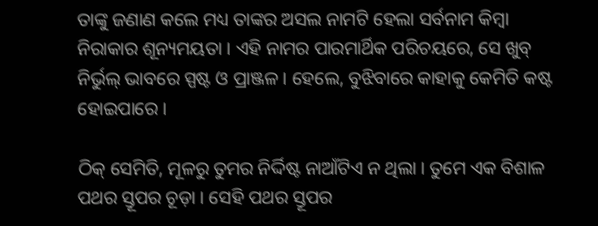ତାଙ୍କୁ ଜଣାଣ କଲେ ମଧ୍ୟ ତାଙ୍କର ଅସଲ ନାମଟି ହେଲା ସର୍ବନାମ କିମ୍ୱା ନିରାକାର ଶୂନ୍ୟମୟତା । ଏହି ନାମର ପାରମାର୍ଥିକ ପରିଚୟରେ, ସେ ଖୁବ୍ ନିର୍ଭୁଲ୍ ଭାବରେ ସ୍ପଷ୍ଟ ଓ ପ୍ରାଞ୍ଜଳ । ହେଲେ, ବୁଝିବାରେ କାହାକୁ କେମିତି କଷ୍ଟ ହୋଇପାରେ ।

ଠିକ୍ ସେମିତି, ମୂଳରୁ ତୁମର ନିର୍ଦ୍ଦିଷ୍ଟ ନାଆଁଟିଏ ନ ଥିଲା । ତୁମେ ଏକ ବିଶାଳ ପଥର ସ୍ତୂପର ଚୂଡ଼ା । ସେହି ପଥର ସ୍ତୂପର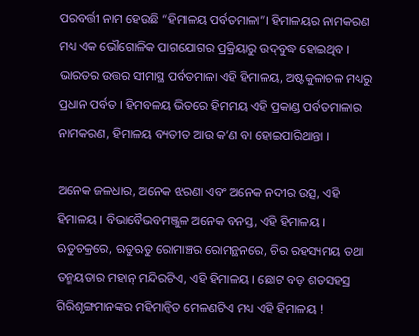ପରବର୍ତ୍ତୀ ନାମ ହେଉଛି “ହିମାଳୟ ପର୍ବତମାଳା”। ହିମାଳୟର ନାମକରଣ ମଧ୍ୟ ଏକ ଭୌଗୋଳିକ ପାଗଯୋଗର ପ୍ରକ୍ରିୟାରୁ ଉଦ୍‌ବୁଦ୍ଧ ହୋଇଥିବ । ଭାରତର ଉତ୍ତର ସୀମାସ୍ଥ ପର୍ବତମାଳା ଏହି ହିମାଳୟ, ଅଷ୍ଟକୁଳାଚଳ ମଧ୍ୟରୁ ପ୍ରଧାନ ପର୍ବତ । ହିମବଳୟ ଭିତରେ ହିମମୟ ଏହି ପ୍ରକାଣ୍ଡ ପର୍ବତମାଳାର ନାମକରଣ, ହିମାଳୟ ବ୍ୟତୀତ ଆଉ କ’ଣ ବା ହୋଇପାରିଥାନ୍ତା ।

ଅନେକ ଜଳଧାର, ଅନେକ ଝରଣା ଏବଂ ଅନେକ ନଦୀର ଉତ୍ସ, ଏହି ହିମାଳୟ । ବିଭାବୈଭବମଞ୍ଜୁଳ ଅନେକ ବନସ୍ତ, ଏହି ହିମାଳୟ । ଋତୁଚକ୍ରରେ, ଋତୁଋତୁ ରୋମାଞ୍ଚର ରୋମନ୍ଥନରେ, ଚିର ରହସ୍ୟମୟ ତଥା ତନ୍ମୟତାର ମହାନ୍ ମନ୍ଦିରଟିଏ, ଏହି ହିମାଳୟ । ଛୋଟ ବଡ଼ ଶତସହସ୍ର ଗିରିଶୃଙ୍ଗମାନଙ୍କର ମହିମାନ୍ୱିତ ମେଳଣଟିଏ ମଧ୍ୟ ଏହି ହିମାଳୟ !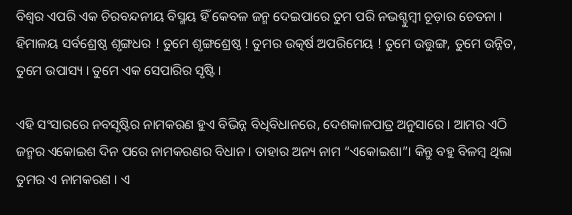ବିଶ୍ୱର ଏପରି ଏକ ଚିରବନ୍ଦନୀୟ ବିସ୍ମୟ ହିଁ କେବଳ ଜନ୍ମ ଦେଇପାରେ ତୁମ ପରି ନଭଶ୍ଚୁମ୍ୱୀ ଚୂଡ଼ାର ଚେତନା । ହିମାଳୟ ସର୍ବଶ୍ରେଷ୍ଠ ଶୃଙ୍ଗଧର ! ତୁମେ ଶୃଙ୍ଗଶ୍ରେଷ୍ଠ ! ତୁମର ଉତ୍କର୍ଷ ଅପରିମେୟ ! ତୁମେ ଉତ୍ତୁଙ୍ଗ, ତୁମେ ଉନ୍ନିତ, ତୁମେ ଉପାସ୍ୟ । ତୁମେ ଏକ ସେପାରିର ସୃଷ୍ଟି ।

ଏହି ସଂସାରରେ ନବସୃଷ୍ଟିର ନାମକରଣ ହୁଏ ବିଭିନ୍ନ ବିଧିବିଧାନରେ, ଦେଶକାଳପାତ୍ର ଅନୁସାରେ । ଆମର ଏଠି ଜନ୍ମର ଏକୋଇଶ ଦିନ ପରେ ନାମକରଣର ବିଧାନ । ତାହାର ଅନ୍ୟ ନାମ “ଏକୋଇଶା”। କିନ୍ତୁ ବହୁ ବିଳମ୍ୱ ଥିଲା ତୁମର ଏ ନାମକରଣ । ଏ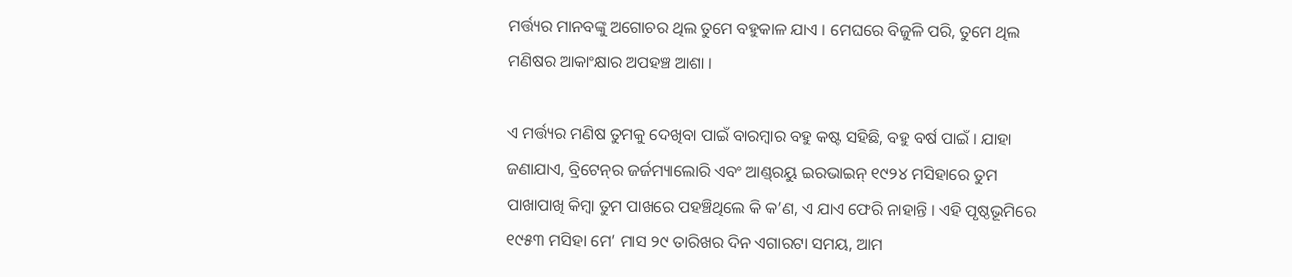ମର୍ତ୍ତ୍ୟର ମାନବଙ୍କୁ ଅଗୋଚର ଥିଲ ତୁମେ ବହୁକାଳ ଯାଏ । ମେଘରେ ବିଜୁଳି ପରି, ତୁମେ ଥିଲ ମଣିଷର ଆକାଂକ୍ଷାର ଅପହଞ୍ଚ ଆଶା ।

ଏ ମର୍ତ୍ତ୍ୟର ମଣିଷ ତୁମକୁ ଦେଖିବା ପାଇଁ ବାରମ୍ୱାର ବହୁ କଷ୍ଟ ସହିଛି, ବହୁ ବର୍ଷ ପାଇଁ । ଯାହା ଜଣାଯାଏ, ବ୍ରିଟେନ୍‌ର ଜର୍ଜମ୍ୟାଲୋରି ଏବଂ ଆଣ୍ଡ୍‌ରୟୁ ଇରଭାଇନ୍ ୧୯୨୪ ମସିହାରେ ତୁମ ପାଖାପାଖି କିମ୍ୱା ତୁମ ପାଖରେ ପହଞ୍ଚିଥିଲେ କି କ’ଣ, ଏ ଯାଏ ଫେରି ନାହାନ୍ତି । ଏହି ପୃଷ୍ଠଭୂମିରେ ୧୯୫୩ ମସିହା ମେ’ ମାସ ୨୯ ତାରିଖର ଦିନ ଏଗାରଟା ସମୟ, ଆମ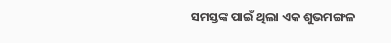ସମସ୍ତଙ୍କ ପାଇଁ ଥିଲା ଏକ ଶୁଭମଙ୍ଗଳ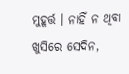ମୁହୂର୍ତ୍ତ । ନାହିଁ ନ ଥିବା ଖୁସିରେ ସେଦିନ,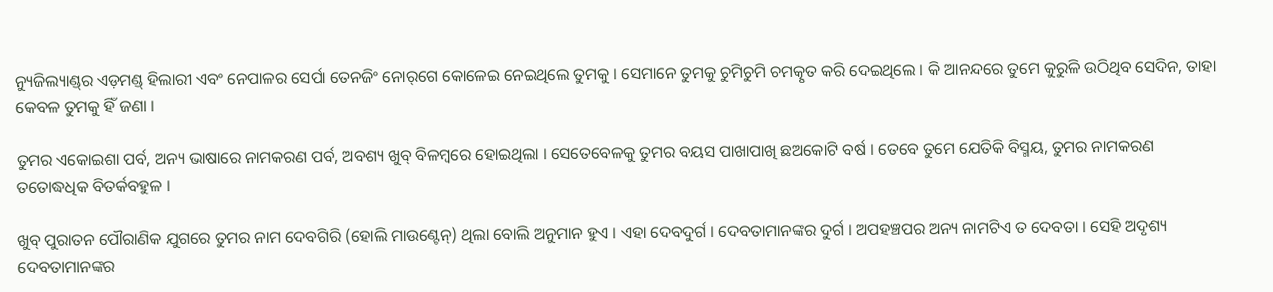ନ୍ୟୁଜିଲ୍ୟାଣ୍ଡ୍‌ର ଏଡ଼ମଣ୍ଡ୍ ହିଲାରୀ ଏବଂ ନେପାଳର ସେର୍ପା ତେନଜିଂ ନୋର୍‌ଗେ କୋଳେଇ ନେଇଥିଲେ ତୁମକୁ । ସେମାନେ ତୁମକୁ ଚୁମିଚୁମି ଚମତ୍କୃତ କରି ଦେଇଥିଲେ । କି ଆନନ୍ଦରେ ତୁମେ କୁରୁଳି ଉଠିଥିବ ସେଦିନ, ତାହା କେବଳ ତୁମକୁ ହିଁ ଜଣା ।

ତୁମର ଏକୋଇଶା ପର୍ବ, ଅନ୍ୟ ଭାଷାରେ ନାମକରଣ ପର୍ବ, ଅବଶ୍ୟ ଖୁବ୍ ବିଳମ୍ୱରେ ହୋଇଥିଲା । ସେତେବେଳକୁ ତୁମର ବୟସ ପାଖାପାଖି ଛଅକୋଟି ବର୍ଷ । ତେବେ ତୁମେ ଯେତିକି ବିସ୍ମୟ, ତୁମର ନାମକରଣ ତତୋଦ୍ଧଧିକ ବିତର୍କବହୁଳ ।

ଖୁବ୍ ପୁରାତନ ପୌରାଣିକ ଯୁଗରେ ତୁମର ନାମ ଦେବଗିରି (ହୋଲି ମାଉଣ୍ଟେନ୍) ଥିଲା ବୋଲି ଅନୁମାନ ହୁଏ । ଏହା ଦେବଦୁର୍ଗ । ଦେବତାମାନଙ୍କର ଦୁର୍ଗ । ଅପହଞ୍ଚପର ଅନ୍ୟ ନାମଟିଏ ତ ଦେବତା । ସେହି ଅଦୃଶ୍ୟ ଦେବତାମାନଙ୍କର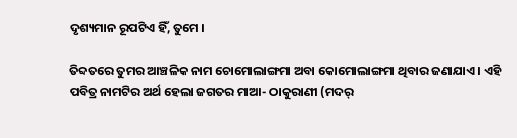ଦୃଶ୍ୟମାନ ରୂପଟିଏ ହିଁ, ତୁମେ ।

ତିବ୍ଦତରେ ତୁମର ଆଞ୍ଚଳିକ ନାମ ଚୋମୋଲାଙ୍ଗମା ଅବା କୋମୋଲାଙ୍ଗମା ଥିବାର ଜଣାଯାଏ । ଏହି ପବିତ୍ର ନାମଟିର ଅର୍ଥ ହେଲା ଜଗତର ମାଆ- ଠାକୁରାଣୀ (ମଦର୍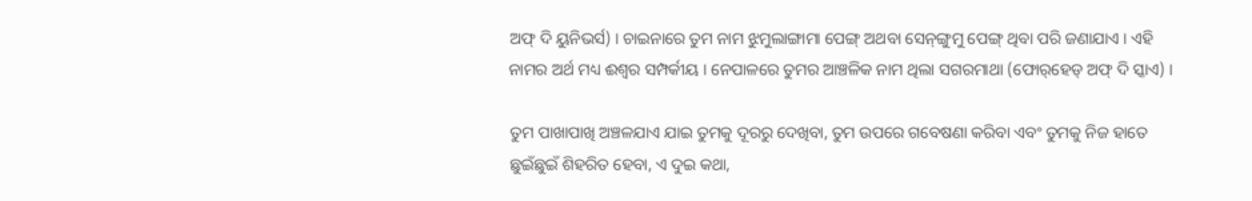ଅଫ୍ ଦି ୟୁନିଭର୍ସ) । ଚାଇନାରେ ତୁମ ନାମ ଝୁମୁଲାଙ୍ଗାମା ପେଙ୍ଗ୍ ଅଥବା ସେନ୍‌ଙ୍ଗୁମୁ ପେଙ୍ଗ୍ ଥିବା ପରି ଜଣାଯାଏ । ଏହି ନାମର ଅର୍ଥ ମଧ୍ୟ ଈଶ୍ୱର ସମ୍ପର୍କୀୟ । ନେପାଳରେ ତୁମର ଆଞ୍ଚଳିକ ନାମ ଥିଲା ସଗରମାଥା (ଫୋର୍‌ହେଡ୍ ଅଫ୍ ଦି ସ୍କାଏ) ।

ତୁମ ପାଖାପାଖି ଅଞ୍ଚଳଯାଏ ଯାଇ ତୁମକୁ ଦୂରରୁ ଦେଖିବା, ତୁମ ଉପରେ ଗବେଷଣା କରିବା ଏବଂ ତୁମକୁ ନିଜ ହାତେ ଛୁଇଁଛୁଇଁ ଶିହରିତ ହେବା, ଏ ଦୁଇ କଥା,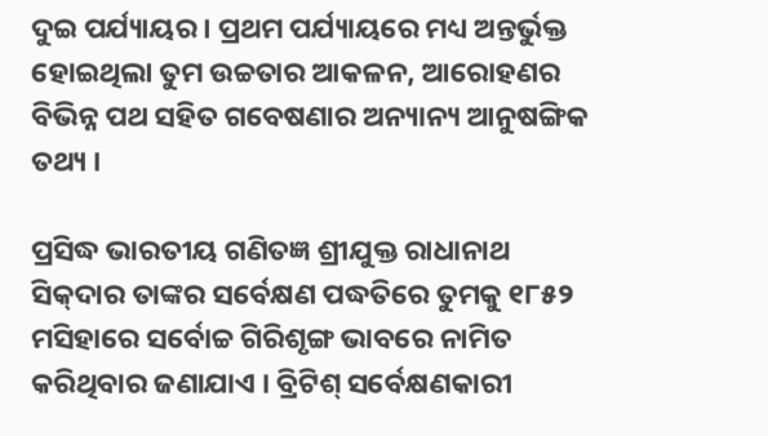ଦୁଇ ପର୍ଯ୍ୟାୟର । ପ୍ରଥମ ପର୍ଯ୍ୟାୟରେ ମଧ୍ୟ ଅନ୍ତର୍ଭୁକ୍ତ ହୋଇଥିଲା ତୁମ ଉଚ୍ଚତାର ଆକଳନ, ଆରୋହଣର ବିଭିନ୍ନ ପଥ ସହିତ ଗବେଷଣାର ଅନ୍ୟାନ୍ୟ ଆନୁଷଙ୍ଗିକ ତଥ୍ୟ ।

ପ୍ରସିଦ୍ଧ ଭାରତୀୟ ଗଣିତଜ୍ଞ ଶ୍ରୀଯୁକ୍ତ ରାଧାନାଥ ସିକ୍‌ଦାର ତାଙ୍କର ସର୍ବେକ୍ଷଣ ପଦ୍ଧତିରେ ତୁମକୁ ୧୮୫୨ ମସିହାରେ ସର୍ବୋଚ୍ଚ ଗିରିଶୃଙ୍ଗ ଭାବରେ ନାମିତ କରିଥିବାର ଜଣାଯାଏ । ବ୍ରିଟିଶ୍ ସର୍ବେକ୍ଷଣକାରୀ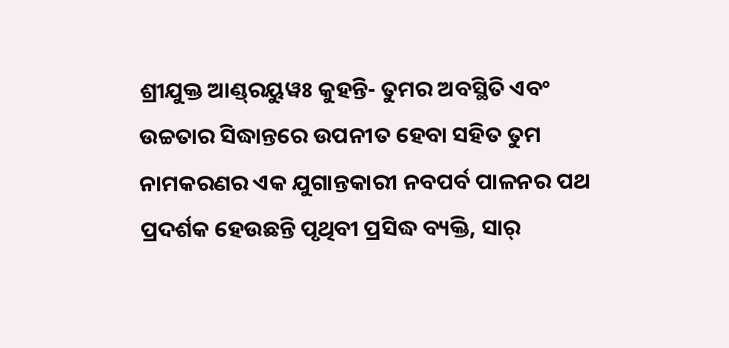ଶ୍ରୀଯୁକ୍ତ ଆଣ୍ଡ୍‌ରୟୁୱଃ କୁହନ୍ତି- ତୁମର ଅବସ୍ଥିତି ଏବଂ ଉଚ୍ଚତାର ସିଦ୍ଧାନ୍ତରେ ଉପନୀତ ହେବା ସହିତ ତୁମ ନାମକରଣର ଏକ ଯୁଗାନ୍ତକାରୀ ନବପର୍ବ ପାଳନର ପଥ ପ୍ରଦର୍ଶକ ହେଉଛନ୍ତି ପୃଥିବୀ ପ୍ରସିଦ୍ଧ ବ୍ୟକ୍ତି, ସାର୍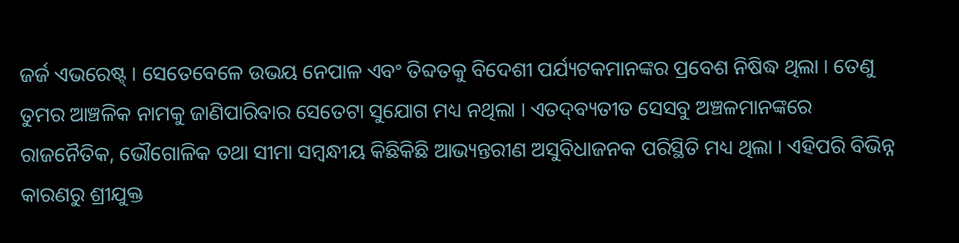ଜର୍ଜ ଏଭରେଷ୍ଟ୍ । ସେତେବେଳେ ଉଭୟ ନେପାଳ ଏବଂ ତିବ୍ଦତକୁ ବିଦେଶୀ ପର୍ଯ୍ୟଟକମାନଙ୍କର ପ୍ରବେଶ ନିଷିଦ୍ଧ ଥିଲା । ତେଣୁ ତୁମର ଆଞ୍ଚଳିକ ନାମକୁ ଜାଣିପାରିବାର ସେତେଟା ସୁଯୋଗ ମଧ୍ୟ ନଥିଲା । ଏତଦ୍‌ବ୍ୟତୀତ ସେସବୁ ଅଞ୍ଚଳମାନଙ୍କରେ ରାଜନୈତିକ, ଭୌଗୋଳିକ ତଥା ସୀମା ସମ୍ୱନ୍ଧୀୟ କିଛିକିଛି ଆଭ୍ୟନ୍ତରୀଣ ଅସୁବିଧାଜନକ ପରିସ୍ଥିତି ମଧ୍ୟ ଥିଲା । ଏହିପରି ବିଭିନ୍ନ କାରଣରୁ ଶ୍ରୀଯୁକ୍ତ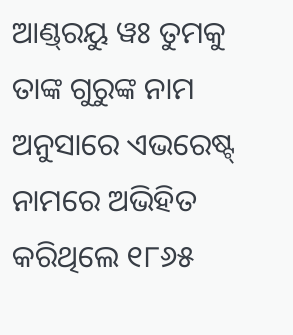ଆଣ୍ଡ୍‌ରୟୁ ୱଃ ତୁମକୁ ତାଙ୍କ ଗୁରୁଙ୍କ ନାମ ଅନୁସାରେ ଏଭରେଷ୍ଟ୍ ନାମରେ ଅଭିହିତ କରିଥିଲେ ୧୮୬୫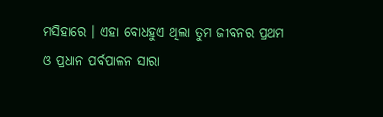ମସିହାରେ । ଏହା ବୋଧହୁଏ ଥିଲା ତୁମ ଜୀବନର ପ୍ରଥମ ଓ ପ୍ରଧାନ ପର୍ବପାଳନ ସାରା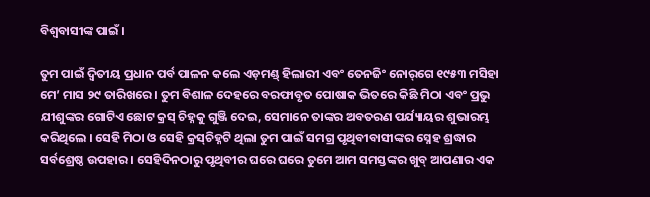ବିଶ୍ୱବାସୀଙ୍କ ପାଇଁ ।

ତୁମ ପାଇଁ ଦ୍ୱିତୀୟ ପ୍ରଧାନ ପର୍ବ ପାଳନ କଲେ ଏଡ଼ମଣ୍ଡ୍ ହିଲାରୀ ଏବଂ ତେନଜିଂ ନୋର୍‌ଗେ ୧୯୫୩ ମସିହା ମେ’ ମାସ ୨୯ ତାରିଖରେ । ତୁମ ବିଶାଳ ଦେହରେ ବରଫାବୃତ ପୋଷାକ ଭିତରେ କିଛି ମିଠା ଏବଂ ପ୍ରଭୁ ଯୀଶୁଙ୍କର ଗୋଟିଏ ଛୋଟ କ୍ରସ୍ ଚିହ୍ନକୁ ଗୁଞ୍ଜି ଦେଇ, ସେମାନେ ତାଙ୍କର ଅବତରଣ ପର୍ଯ୍ୟାୟର ଶୁଭାରମ୍ଭ କରିଥିଲେ । ସେହି ମିଠା ଓ ସେହି କ୍ରସ୍‌ଚିହ୍ନଟି ଥିଲା ତୁମ ପାଇଁ ସମଗ୍ର ପୃଥିବୀବାସୀଙ୍କର ସ୍ନେହ ଶ୍ରଦ୍ଧାର ସର୍ବଶ୍ରେଷ୍ଠ ଉପହାର । ସେହିଦିନଠାରୁ ପୃଥିବୀର ଘରେ ଘରେ ତୁମେ ଆମ ସମସ୍ତଙ୍କର ଖୁବ୍ ଆପଣାର ଏକ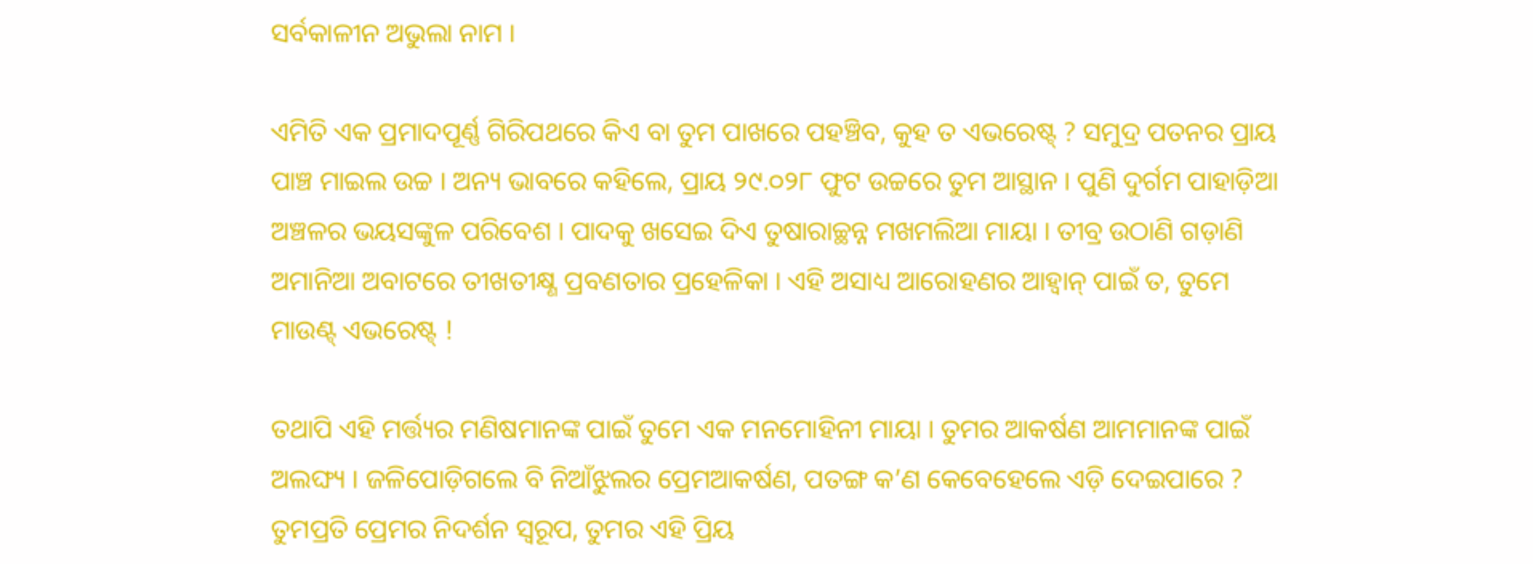ସର୍ବକାଳୀନ ଅଭୁଲା ନାମ ।

ଏମିତି ଏକ ପ୍ରମାଦପୂର୍ଣ୍ଣ ଗିରିପଥରେ କିଏ ବା ତୁମ ପାଖରେ ପହଞ୍ଚିବ, କୁହ ତ ଏଭରେଷ୍ଟ୍ ? ସମୁଦ୍ର ପତନର ପ୍ରାୟ ପାଞ୍ଚ ମାଇଲ ଉଚ୍ଚ । ଅନ୍ୟ ଭାବରେ କହିଲେ, ପ୍ରାୟ ୨୯.୦୨୮ ଫୁଟ ଉଚ୍ଚରେ ତୁମ ଆସ୍ଥାନ । ପୁଣି ଦୁର୍ଗମ ପାହାଡ଼ିଆ ଅଞ୍ଚଳର ଭୟସଙ୍କୁଳ ପରିବେଶ । ପାଦକୁ ଖସେଇ ଦିଏ ତୁଷାରାଚ୍ଛନ୍ନ ମଖମଲିଆ ମାୟା । ତୀବ୍ର ଉଠାଣି ଗଡ଼ାଣି ଅମାନିଆ ଅବାଟରେ ତୀଖତୀକ୍ଷ୍ଣ ପ୍ରବଣତାର ପ୍ରହେଳିକା । ଏହି ଅସାଧ୍ୟ ଆରୋହଣର ଆହ୍ୱାନ୍ ପାଇଁ ତ, ତୁମେ ମାଉଣ୍ଟ୍ ଏଭରେଷ୍ଟ୍ !

ତଥାପି ଏହି ମର୍ତ୍ତ୍ୟର ମଣିଷମାନଙ୍କ ପାଇଁ ତୁମେ ଏକ ମନମୋହିନୀ ମାୟା । ତୁମର ଆକର୍ଷଣ ଆମମାନଙ୍କ ପାଇଁ ଅଲଙ୍ଘ୍ୟ । ଜଳିପୋଡ଼ିଗଲେ ବି ନିଆଁଝୁଲର ପ୍ରେମଆକର୍ଷଣ, ପତଙ୍ଗ କ’ଣ କେବେହେଲେ ଏଡ଼ି ଦେଇପାରେ ? ତୁମପ୍ରତି ପ୍ରେମର ନିଦର୍ଶନ ସ୍ୱରୂପ, ତୁମର ଏହି ପ୍ରିୟ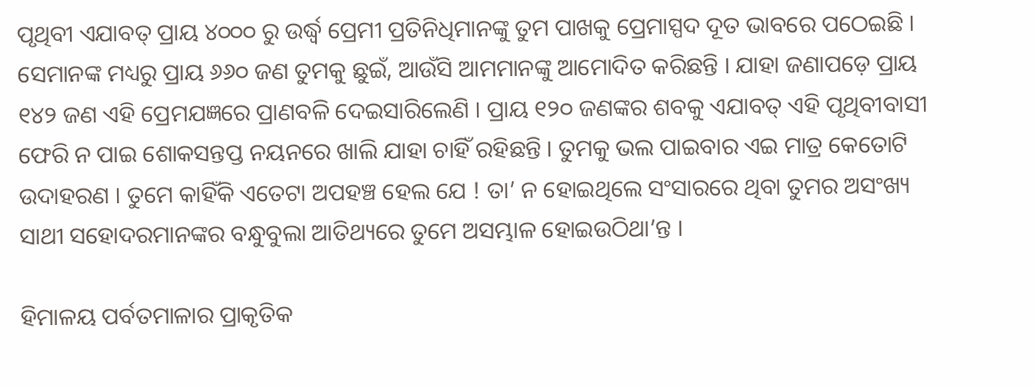ପୃଥିବୀ ଏଯାବତ୍ ପ୍ରାୟ ୪୦୦୦ ରୁ ଉର୍ଦ୍ଧ୍ଵ ପ୍ରେମୀ ପ୍ରତିନିଧିମାନଙ୍କୁ ତୁମ ପାଖକୁ ପ୍ରେମାସ୍ପଦ ଦୂତ ଭାବରେ ପଠେଇଛି । ସେମାନଙ୍କ ମଧ୍ୟରୁ ପ୍ରାୟ ୬୬୦ ଜଣ ତୁମକୁ ଛୁଇଁ, ଆଉଁସି ଆମମାନଙ୍କୁ ଆମୋଦିତ କରିଛନ୍ତି । ଯାହା ଜଣାପଡ଼େ ପ୍ରାୟ ୧୪୨ ଜଣ ଏହି ପ୍ରେମଯଜ୍ଞରେ ପ୍ରାଣବଳି ଦେଇସାରିଲେଣି । ପ୍ରାୟ ୧୨୦ ଜଣଙ୍କର ଶବକୁ ଏଯାବତ୍ ଏହି ପୃଥିବୀବାସୀ ଫେରି ନ ପାଇ ଶୋକସନ୍ତପ୍ତ ନୟନରେ ଖାଲି ଯାହା ଚାହିଁ ରହିଛନ୍ତି । ତୁମକୁ ଭଲ ପାଇବାର ଏଇ ମାତ୍ର କେତୋଟି ଉଦାହରଣ । ତୁମେ କାହିଁକି ଏତେଟା ଅପହଞ୍ଚ ହେଲ ଯେ ! ତା’ ନ ହୋଇଥିଲେ ସଂସାରରେ ଥିବା ତୁମର ଅସଂଖ୍ୟ ସାଥୀ ସହୋଦରମାନଙ୍କର ବନ୍ଧୁବୁଲା ଆତିଥ୍ୟରେ ତୁମେ ଅସମ୍ଭାଳ ହୋଇଉଠିଥା’ନ୍ତ ।

ହିମାଳୟ ପର୍ବତମାଳାର ପ୍ରାକୃତିକ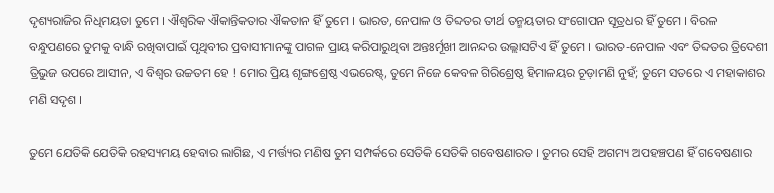ଦୃଶ୍ୟରାଜିର ନିଧିମୟତା ତୁମେ । ଐଶ୍ୱରିକ ଐକାନ୍ତିକତାର ଐକତାନ ହିଁ ତୁମେ । ଭାରତ, ନେପାଳ ଓ ତିବ୍ଦତର ତୀର୍ଥ ତନ୍ମୟତାର ସଂଗୋପନ ସୂତ୍ରଧର ହିଁ ତୁମେ । ବିରଳ ବନ୍ଧୁପଣରେ ତୁମକୁ ବାନ୍ଧି ରଖିବାପାଇଁ ପୃଥିବୀର ପ୍ରବାସୀମାନଙ୍କୁ ପାଗଳ ପ୍ରାୟ କରିପାରୁଥିବା ଅନ୍ତଃର୍ମୂଖୀ ଆନନ୍ଦର ଉଲ୍ଲାସଟିଏ ହିଁ ତୁମେ । ଭାରତ-ନେପାଳ ଏବଂ ତିବ୍ଦତର ତ୍ରିଦେଶୀ ତ୍ରିଭୁଜ ଉପରେ ଆସୀନ, ଏ ବିଶ୍ୱର ଉଚ୍ଚତମ ହେ ! ମୋର ପ୍ରିୟ ଶୃଙ୍ଗଶ୍ରେଷ୍ଠ ଏଭରେଷ୍ଟ୍, ତୁମେ ନିଜେ କେବଳ ଗିରିଶ୍ରେଷ୍ଠ ହିମାଳୟର ଚୂଡ଼ାମଣି ନୁହଁ; ତୁମେ ସତରେ ଏ ମହାକାଶର ମଣି ସଦୃଶ ।

ତୁମେ ଯେତିକି ଯେତିକି ରହସ୍ୟମୟ ହେବାର ଲାଗିଛ, ଏ ମର୍ତ୍ତ୍ୟର ମଣିଷ ତୁମ ସମ୍ପର୍କରେ ସେତିକି ସେତିକି ଗବେଷଣାରତ । ତୁମର ସେହି ଅଗମ୍ୟ ଅପହଞ୍ଚପଣ ହିଁ ଗବେଷଣାର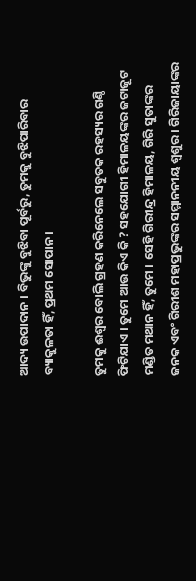ଆଦ୍ୟ ଉପାଦାନ । ବିଭୁଙ୍କୁ ବୁଝିବା ପୂର୍ବରୁ, ତୁମକୁ ବୁଝିପାରିବାର ବ୍ୟାକୁଳତା ହିଁ, ପ୍ରଥମ ସୋପାନ ।

ତୁମକୁ ଈଶ୍ୱର ବୋଲି ଗ୍ରହଣ କରିନେଲେ ସବୁତକ ରହସ୍ୟର ଗଣ୍ଠି ଫିଟିଯାଏ । ତୁମେ ଆଉ କିଏ କି ? ସହଯୋଗୀ ହିମାଳୟଙ୍କର ଜଟାଜୂଟ ମଣ୍ଡିତ ମଥାନ ହିଁ, ତୁମେ । ସେହି ଗିରୀନ୍ଦ୍ର ହିମାଳୟ, ଗିରି ସୁତାଙ୍କର ଜନକ ଏବଂ ଗିରୀଶ ମହାପ୍ରଭୁଙ୍କର ସମ୍ମାନନୀୟ ଶ୍ୱଶୁର । ଗିରିଜାୟାଙ୍କର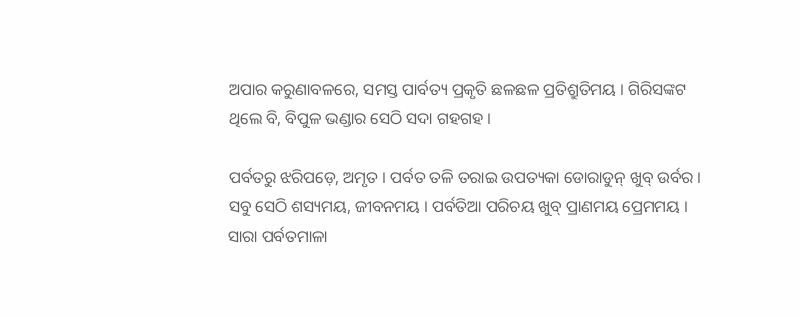ଅପାର କରୁଣାବଳରେ, ସମସ୍ତ ପାର୍ବତ୍ୟ ପ୍ରକୃତି ଛଳଛଳ ପ୍ରତିଶ୍ରୁତିମୟ । ଗିରିସଙ୍କଟ ଥିଲେ ବି, ବିପୁଳ ଭଣ୍ଡାର ସେଠି ସଦା ଗହଗହ ।

ପର୍ବତରୁ ଝରିପଡ଼େ, ଅମୃତ । ପର୍ବତ ତଳି ତରାଇ ଉପତ୍ୟକା ଡୋରାଡୁନ୍ ଖୁବ୍ ଉର୍ବର । ସବୁ ସେଠି ଶସ୍ୟମୟ, ଜୀବନମୟ । ପର୍ବତିଆ ପରିଚୟ ଖୁବ୍ ପ୍ରାଣମୟ ପ୍ରେମମୟ । ସାରା ପର୍ବତମାଳା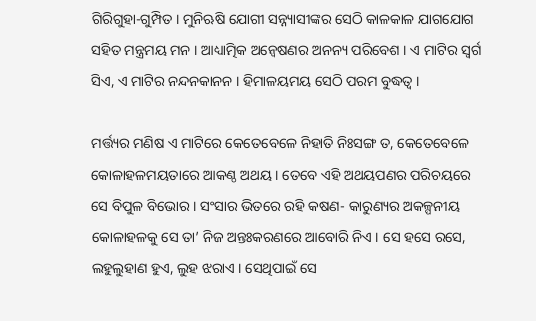ଗିରିଗୁହା-ଗୁମ୍ପିତ । ମୁନିଋଷି ଯୋଗୀ ସନ୍ନ୍ୟାସୀଙ୍କର ସେଠି କାଳକାଳ ଯାଗଯୋଗ ସହିତ ମନ୍ତ୍ରମୟ ମନ । ଆଧ୍ୟାତ୍ମିକ ଅନ୍ୱେଷଣର ଅନନ୍ୟ ପରିବେଶ । ଏ ମାଟିର ସ୍ୱର୍ଗ ସିଏ, ଏ ମାଟିର ନନ୍ଦନକାନନ । ହିମାଳୟମୟ ସେଠି ପରମ ବୁଦ୍ଧତ୍ୱ ।

ମର୍ତ୍ତ୍ୟର ମଣିଷ ଏ ମାଟିରେ କେତେବେଳେ ନିହାତି ନିଃସଙ୍ଗ ତ, କେତେବେଳେ କୋଳାହଳମୟତାରେ ଆକଣ୍ଠ ଅଥୟ । ତେବେ ଏହି ଅଥୟପଣର ପରିଚୟରେ ସେ ବିପୁଳ ବିଭୋର । ସଂସାର ଭିତରେ ରହି କଷଣ- କାରୁଣ୍ୟର ଅକଳ୍ପନୀୟ କୋଳାହଳକୁ ସେ ତା’ ନିଜ ଅନ୍ତଃକରଣରେ ଆବୋରି ନିଏ । ସେ ହସେ ରସେ, ଲହୁଲୁହାଣ ହୁଏ, ଲୁହ ଝରାଏ । ସେଥିପାଇଁ ସେ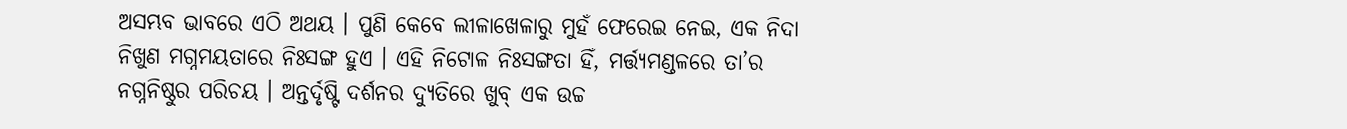ଅସମ୍ଭବ ଭାବରେ ଏଠି ଅଥୟ । ପୁଣି କେବେ ଲୀଳାଖେଳାରୁ ମୁହଁ ଫେରେଇ ନେଇ, ଏକ ନିଦା ନିଖୁଣ ମଗ୍ନମୟତାରେ ନିଃସଙ୍ଗ ହୁଏ । ଏହି ନିଟୋଳ ନିଃସଙ୍ଗତା ହିଁ, ମର୍ତ୍ତ୍ୟମଣ୍ଡଳରେ ତା’ର ନଗ୍ନନିଷ୍ଠୁର ପରିଚୟ । ଅନ୍ତର୍ଦୃଷ୍ଟି ଦର୍ଶନର ଦ୍ୟୁତିରେ ଖୁବ୍ ଏକ ଉଚ୍ଚ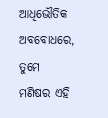ଆଧିଭୌତିକ ଅବବୋଧରେ, ତୁମେ ମଣିଷର ଏହି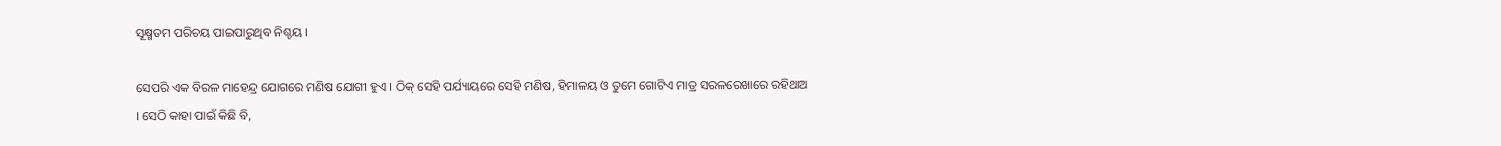ସୂକ୍ଷ୍ମତମ ପରିଚୟ ପାଇପାରୁଥିବ ନିଶ୍ଚୟ ।

ସେପରି ଏକ ବିରଳ ମାହେନ୍ଦ୍ର ଯୋଗରେ ମଣିଷ ଯୋଗୀ ହୁଏ । ଠିକ୍ ସେହି ପର୍ଯ୍ୟାୟରେ ସେହି ମଣିଷ, ହିମାଳୟ ଓ ତୁମେ ଗୋଟିଏ ମାତ୍ର ସରଳରେଖାରେ ରହିଥାଅ । ସେଠି କାହା ପାଇଁ କିଛି ବି,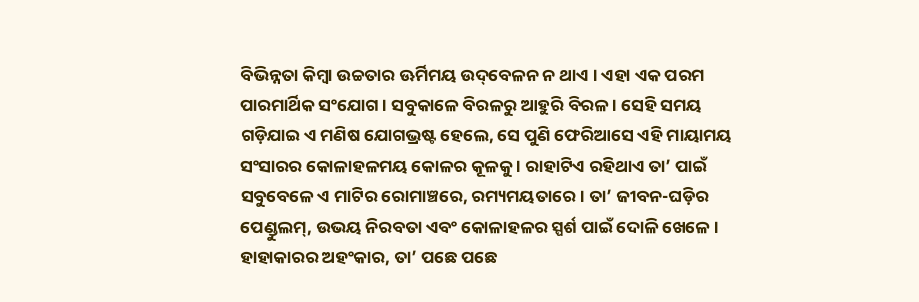ବିଭିନ୍ନତା କିମ୍ୱା ଉଚ୍ଚତାର ଊର୍ମିମୟ ଉଦ୍‌ବେଳନ ନ ଥାଏ । ଏହା ଏକ ପରମ ପାରମାର୍ଥିକ ସଂଯୋଗ । ସବୁକାଳେ ବିରଳରୁ ଆହୁରି ବିରଳ । ସେହି ସମୟ ଗଡ଼ିଯାଇ ଏ ମଣିଷ ଯୋଗଭ୍ରଷ୍ଟ ହେଲେ, ସେ ପୁଣି ଫେରିଆସେ ଏହି ମାୟାମୟ ସଂସାରର କୋଳାହଳମୟ କୋଳର କୂଳକୁ । ରାହାଟିଏ ରହିଥାଏ ତା’ ପାଇଁ ସବୁବେଳେ ଏ ମାଟିର ରୋମାଞ୍ଚରେ, ରମ୍ୟମୟତାରେ । ତା’ ଜୀବନ-ଘଡ଼ିର ପେଣ୍ଡୁଲମ୍, ଉଭୟ ନିରବତା ଏବଂ କୋଳାହଳର ସ୍ପର୍ଶ ପାଇଁ ଦୋଳି ଖେଳେ । ହାହାକାରର ଅହଂକାର, ତା’ ପଛେ ପଛେ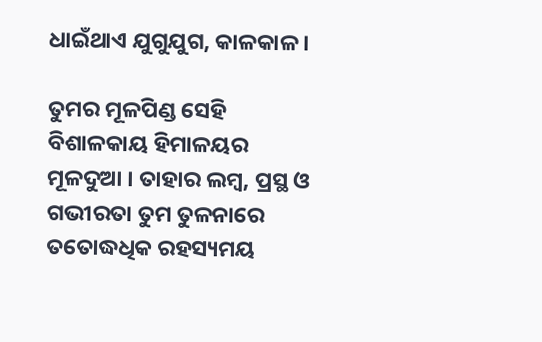ଧାଇଁଥାଏ ଯୁଗୁଯୁଗ, କାଳକାଳ ।

ତୁମର ମୂଳପିଣ୍ଡ ସେହି ବିଶାଳକାୟ ହିମାଳୟର ମୂଳଦୁଆ । ତାହାର ଲମ୍ୱ, ପ୍ରସ୍ଥ ଓ ଗଭୀରତା ତୁମ ତୁଳନାରେ ତତୋଦ୍ଧଧିକ ରହସ୍ୟମୟ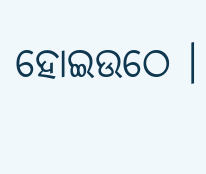ହୋଇଉଠେ ।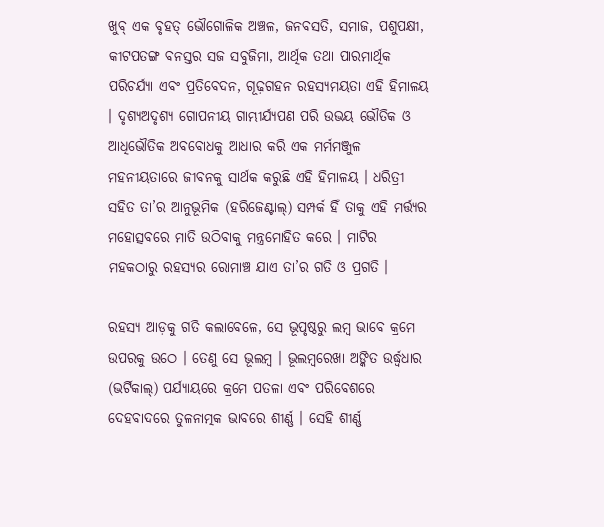ଖୁବ୍ ଏକ ବୃହତ୍ ଭୌଗୋଳିକ ଅଞ୍ଚଳ, ଜନବସତି, ସମାଜ, ପଶୁପକ୍ଷୀ, କୀଟପତଙ୍ଗ ବନସ୍ତର ସଜ ସବୁଜିମା, ଆର୍ଥିକ ତଥା ପାରମାର୍ଥିକ ପରିଚର୍ଯ୍ୟା ଏବଂ ପ୍ରତିବେଦନ, ଗୂଢ଼ଗହନ ରହସ୍ୟମୟତା ଏହି ହିମାଳୟ । ଦୃଶ୍ୟଅଦୃଶ୍ୟ ଗୋପନୀୟ ଗାମ୍ଭୀର୍ଯ୍ୟପଣ ପରି ଉଭୟ ଭୌତିକ ଓ ଆଧିଭୌତିକ ଅବବୋଧକୁ ଆଧାର କରି ଏକ ମର୍ମମଞ୍ଜୁଳ ମହନୀୟତାରେ ଜୀବନକୁ ସାର୍ଥକ କରୁଛି ଏହି ହିମାଳୟ । ଧରିତ୍ରୀ ସହିତ ତା’ର ଆନୁଭୂମିକ (ହରିଜେଣ୍ଟାଲ୍) ସମ୍ପର୍କ ହିଁ ତାକୁ ଏହି ମର୍ତ୍ତ୍ୟର ମହୋତ୍ସବରେ ମାତି ଉଠିବାକୁ ମନ୍ତ୍ରମୋହିତ କରେ । ମାଟିର ମହକଠାରୁ ରହସ୍ୟର ରୋମାଞ୍ଚ ଯାଏ ତା’ର ଗତି ଓ ପ୍ରଗତି ।

ରହସ୍ୟ ଆଡ଼କୁ ଗତି କଲାବେଳେ, ସେ ଭୂପୃଷ୍ଠରୁ ଲମ୍ୱ ଭାବେ କ୍ରମେ ଉପରକୁ ଉଠେ । ତେଣୁ ସେ ଭୂଲମ୍ୱ । ଭୂଲମ୍ୱରେଖା ଅଙ୍କିତ ଉର୍ଦ୍ଧ୍ୱଧାର (ଭର୍ଟିକାଲ୍) ପର୍ଯ୍ୟାୟରେ କ୍ରମେ ପତଳା ଏବଂ ପରିବେଶରେ ଦେହବାଦରେ ତୁଳନାତ୍ମକ ଭାବରେ ଶୀର୍ଣ୍ଣ । ସେହି ଶୀର୍ଣ୍ଣ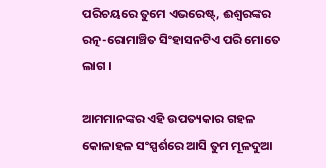ପରିଚୟରେ ତୁମେ ଏଭରେଷ୍ଟ୍, ଈଶ୍ୱରଙ୍କର ରତ୍ନ-ରୋମାଞ୍ଚିତ ସିଂହାସନଟିଏ ପରି ମୋତେ ଲାଗ ।

ଆମମାନଙ୍କର ଏହି ଉପତ୍ୟକାର ଗହଳ କୋଳାହଳ ସଂସ୍ପର୍ଶରେ ଆସି ତୁମ ମୂଳଦୁଆ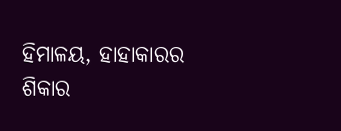ହିମାଳୟ, ହାହାକାରର ଶିକାର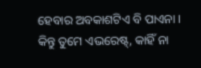ହେବାର ଅବକାଶଟିଏ ବି ପାଏନା । କିନ୍ତୁ ତୁମେ ଏଭରେଷ୍ଟ୍, କାହିଁ ନା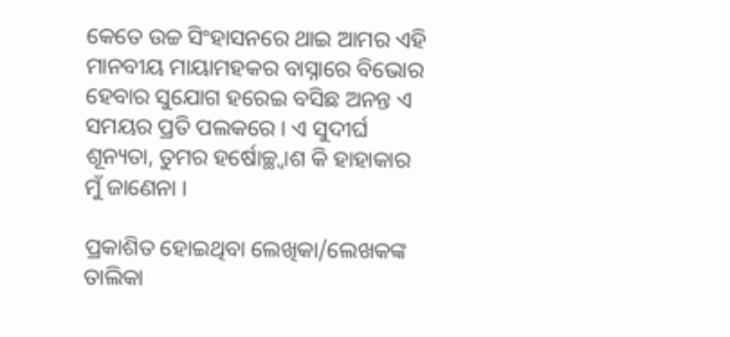କେତେ ଉଚ୍ଚ ସିଂହାସନରେ ଥାଇ ଆମର ଏହି ମାନବୀୟ ମାୟାମହକର ବାସ୍ନାରେ ବିଭୋର ହେବାର ସୁଯୋଗ ହରେଇ ବସିଛ ଅନନ୍ତ ଏ ସମୟର ପ୍ରତି ପଲକରେ । ଏ ସୁଦୀର୍ଘ ଶୂନ୍ୟତା, ତୁମର ହର୍ଷୋଚ୍ଛ୍ଵାଶ କି ହାହାକାର ମୁଁ ଜାଣେନା ।

ପ୍ରକାଶିତ ହୋଇଥିବା ଲେଖିକା/ଲେଖକଙ୍କ ତାଲିକା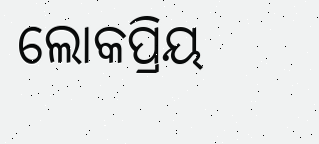ଲୋକପ୍ରିୟ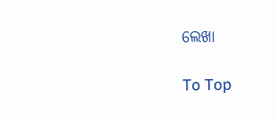ଲେଖା

To Top